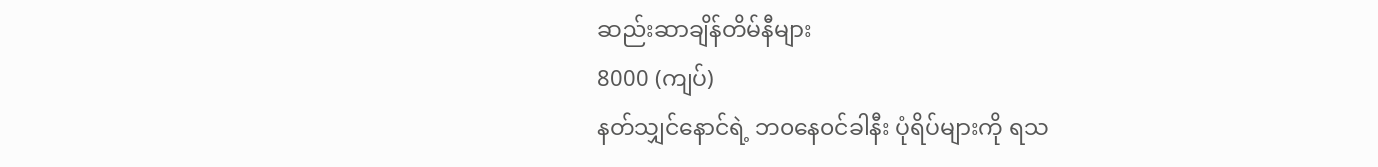ဆည်းဆာချိန်တိမ်နီများ
8000 (ကျပ်)
နတ်သျှင်နောင်ရဲ့ ဘ၀နေ၀င်ခါနီး ပုံရိပ်များကို ရသ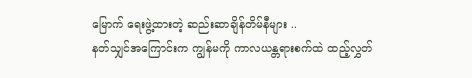မြောက် ရေးဖွဲ့ထားတဲ့ ဆည်းဆာချိန်တိမ်နီများ ..
နတ်သျှင်အကြောင်းက ကျွန်မကို ကာလယန္တရားစက်ထဲ ထည့်လွှတ်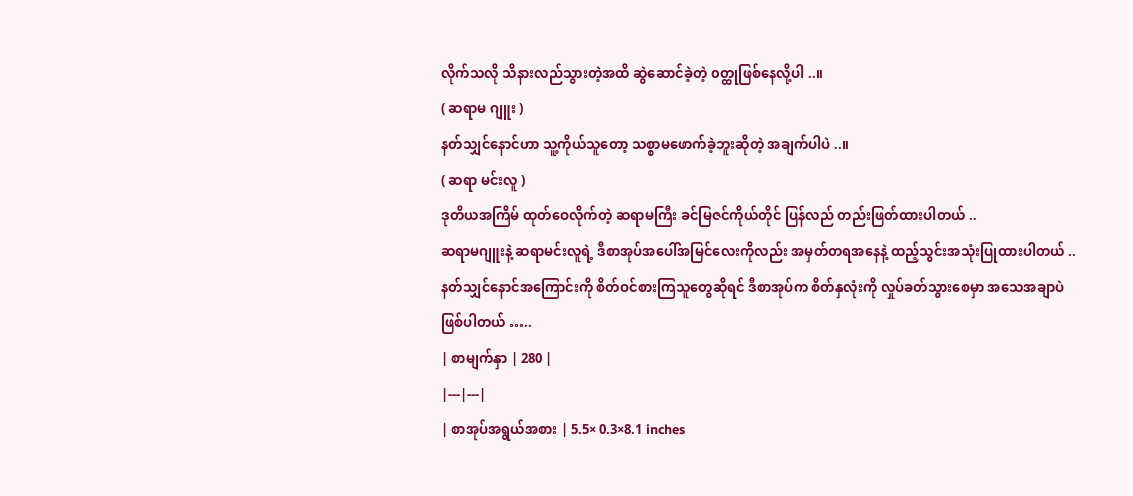လိုက်သလို သိနားလည်သွားတဲ့အထိ ဆွဲဆောင်ခဲ့တဲ့ ၀တ္ထုဖြစ်နေလို့ပါ ..။
( ဆရာမ ဂျူး )
နတ်သျှင်နောင်ဟာ သူ့ကိုယ်သူတော့ သစ္စာမဖောက်ခဲ့ဘူးဆိုတဲ့ အချက်ပါပဲ ..။
( ဆရာ မင်းလူ )
ဒုတိယအကြိမ် ထုတ်ဝေလိုက်တဲ့ ဆရာမကြီး ခင်မြဇင်ကိုယ်တိုင် ပြန်လည် တည်းဖြတ်ထားပါတယ် ..
ဆရာမဂျူးနဲ့ ဆရာမင်းလူရဲ့ ဒီစာအုပ်အပေါ်အမြင်လေးကိုလည်း အမှတ်တရအနေနဲ့ ထည့်သွင်းအသုံးပြုထားပါတယ် ..
နတ်သျှင်နောင်အကြောင်းကို စိတ်ဝင်စားကြသူတွေဆိုရင် ဒီစာအုပ်က စိတ်နှလုံးကို လှုပ်ခတ်သွားစေမှာ အသေအချာပဲ ဖြစ်ပါတယ် …..
| စာမျက်နှာ | 280 |
|---|---|
| စာအုပ်အရွယ်အစား | 5.5× 0.3×8.1 inches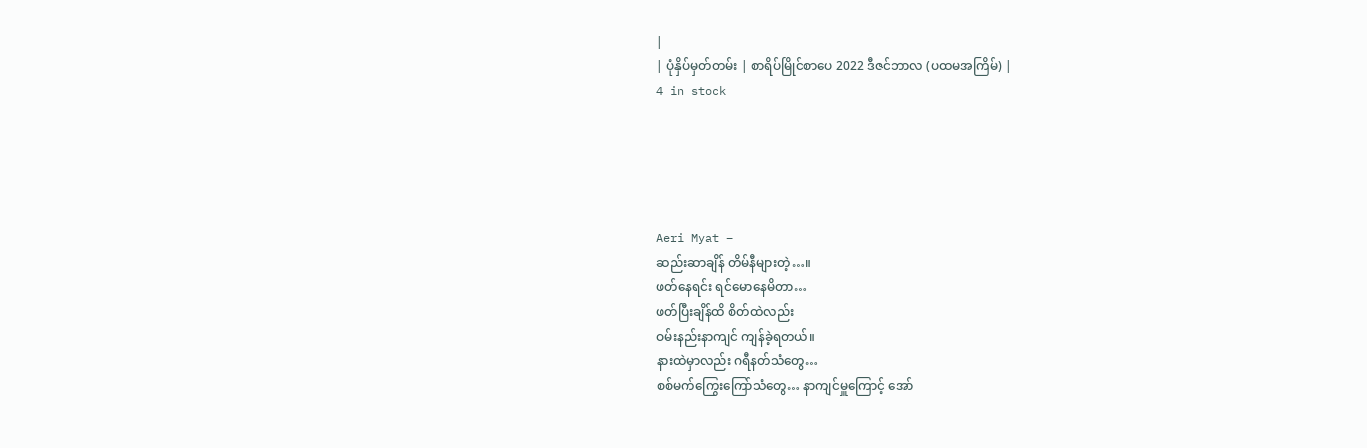|
| ပုံနှိပ်မှတ်တမ်း | စာရိပ်မြိုင်စာပေ 2022 ဒီဇင်ဘာလ (ပထမအကြိမ်) |
4 in stock





Aeri Myat –
ဆည်းဆာချိန် တိမ်နီများတဲ့…။
ဖတ်နေရင်း ရင်မောနေမိတာ…
ဖတ်ပြီးချိန်ထိ စိတ်ထဲလည်း
ဝမ်းနည်းနာကျင် ကျန်ခဲ့ရတယ်။
နားထဲမှာလည်း ဂရီနတ်သံတွေ…
စစ်မက်ကြွေးကြော်သံတွေ… နာကျင်မှူကြောင့် အော်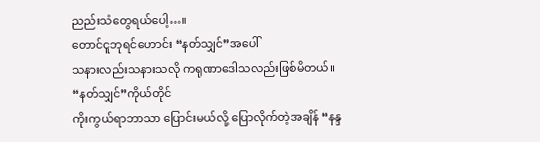ညည်းသံတွေရယ်ပေါ့…။
တောင်ငူဘုရင်ဟောင်း “နတ်သျှင်”အပေါ်
သနားလည်းသနားသလို ကရုဏာဒေါသလည်းဖြစ်မိတယ်။
“နတ်သျှင်”ကိုယ်တိုင်
ကိုးကွယ်ရာဘာသာ ပြောင်းမယ်လို့ ပြောလိုက်တဲ့အချိန် “နန္ဒ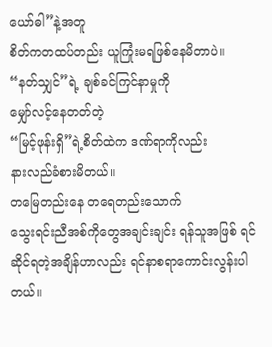ယော်ဓါ”နဲ့အတူ
စိတ်ကတထပ်တည်း ယူကြုံးမရဖြစ်နေမိတာပဲ။
“နတ်သျှင်”ရဲ့ ချစ်ခင်ကြင်နာမှုကို
မျှော်လင့်နေတတ်တဲ့
“မြင့်ဖုန်းရှိ”ရဲ့စိတ်ထဲက ဒဏ်ရာကိုလည်း
နားလည်ခံစားမိတယ်။
တမြေတည်းနေ တရေတည်းသောက်
သွေးရင်းညီအစ်ကိုတွေအချင်းချင်း ရန်သူအဖြစ် ရင်ဆိုင်ရတဲ့အချိန်ဟာလည်း ရင်နာစရာကောင်းလွန်းပါတယ်။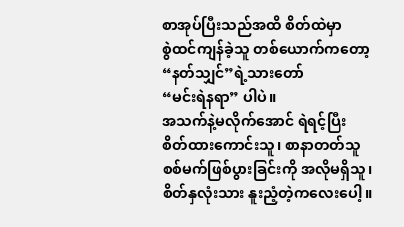စာအုပ်ပြီးသည်အထိ စိတ်ထဲမှာ
စွဲထင်ကျန်ခဲ့သူ တစ်ယောက်ကတော့
“နတ်သျှင်”ရဲ့သားတော်
“မင်းရဲနရာ” ပါပဲ။
အသက်နဲ့မလိုက်အောင် ရဲရင့်ပြီး
စိတ်ထားကောင်းသူ၊ စာနာတတ်သူ
စစ်မက်ဖြစ်ပွားခြင်းကို အလိုမရှိသူ၊
စိတ်နှလုံးသား နူးညံ့တဲ့ကလေးပေါ့။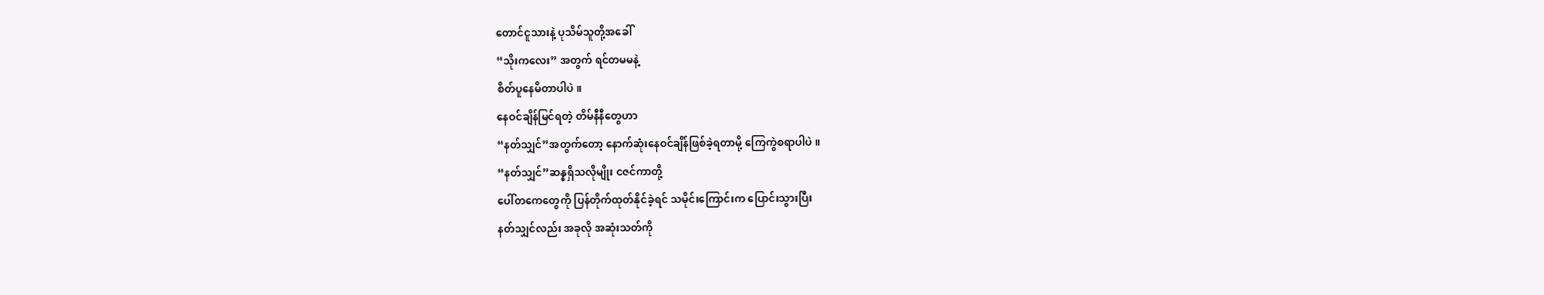တောင်ငူသားနဲ့ ပုသိမ်သူတို့အခေါ်
“သိုးကလေး” အတွက် ရင်တမမနဲ့
စိတ်ပူနေမိတာပါပဲ။
နေဝင်ချိန်မြင်ရတဲ့ တိမ်နီနီတွေဟာ
“နတ်သျှင်”အတွက်တော့ နောက်ဆုံးနေဝင်ချိန်ဖြစ်ခဲ့ရတာမို့ ကြေကွဲစရာပါပဲ။
“နတ်သျှင်”ဆန္နရှိသလိုမျိုး ငဇင်ကာတို့
ပေါ်တကေတွေကို ပြန်တိုက်ထုတ်နိုင်ခဲ့ရင် သမိုင်းကြောင်းက ပြောင်းသွားပြီး
နတ်သျှင်လည်း အခုလို အဆုံးသတ်ကို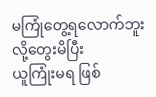မကြုံတွေ့ရလောက်ဘူးလို့တွေးမိပြီး
ယူကြုံးမရ ဖြစ်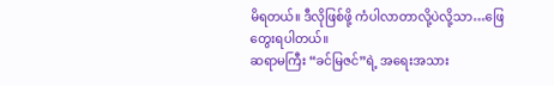မိရတယ်။ ဒီလိုဖြစ်ဖို့ ကံပါလာတာလို့ပဲလို့သာ…ဖြေတွေးရပါတယ်။
ဆရာမကြီး “ခင်မြဇင်”ရဲ့ အရေးအသား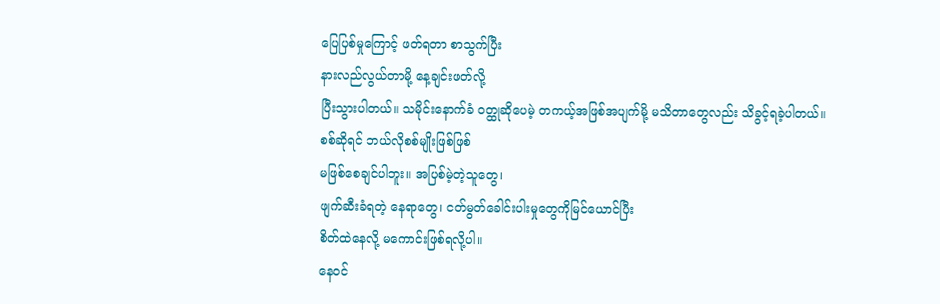ပြေပြစ်မှုကြောင့် ဖတ်ရတာ စာသွက်ပြီး
နားလည်လွယ်တာမို့ နေ့ချင်းဖတ်လို့
ပြီးသွားပါတယ်။ သမိုင်းနောက်ခံ ဝတ္ထုဆိုပေမဲ့ တကယ့်အဖြစ်အပျက်မို့ မသိတာတွေလည်း သိခွင့်ရခဲ့ပါတယ်။
စစ်ဆိုရင် ဘယ်လိုစစ်မျိုးဖြစ်ဖြစ်
မဖြစ်စေချင်ပါဘူး။ အပြစ်မဲ့တဲ့သူတွေ၊
ဖျက်ဆီးခံရတဲ့ နေရာတွေ၊ ငတ်မွတ်ခေါင်းပါးမှုတွေကိုမြင်ယောင်ပြီး
စိတ်ထဲနေလို့ မကောင်းဖြစ်ရလို့ပါ။
နေဝင်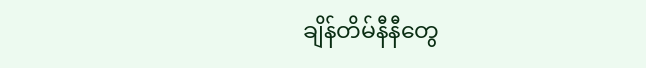ချိန်တိမ်နီနီတွေ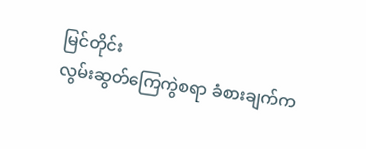မြင်တိုင်း
လွမ်းဆွတ်ကြေကွဲစရာ ခံစားချက်က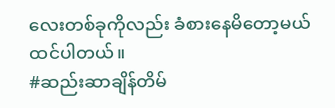လေးတစ်ခုကိုလည်း ခံစားနေမိတော့မယ်
ထင်ပါတယ်။
#ဆည်းဆာချိန်တိမ်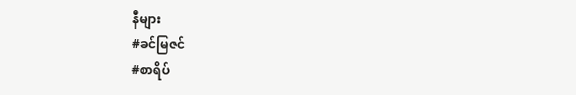နီများ
#ခင်မြဇင်
#စာရိပ်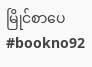မြိုင်စာပေ
#bookno92